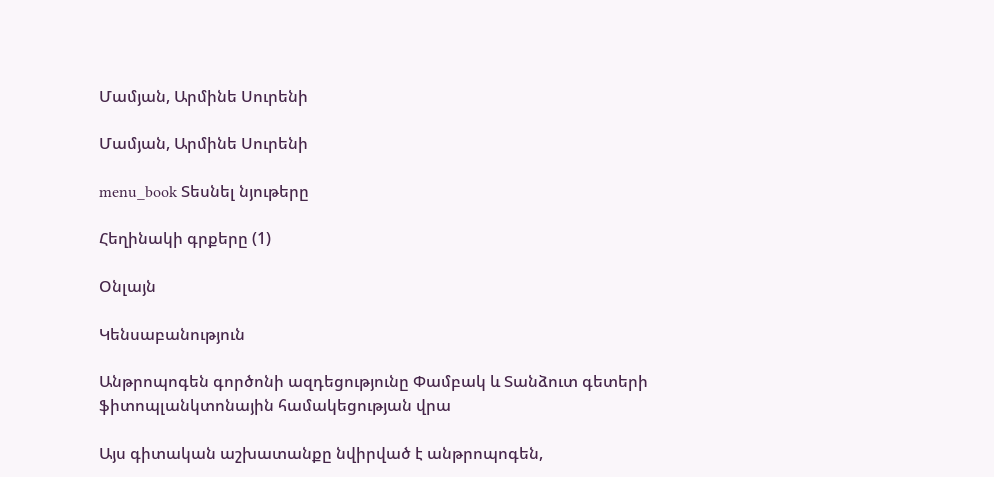Մամյան, Արմինե Սուրենի

Մամյան, Արմինե Սուրենի

menu_book Տեսնել նյութերը

Հեղինակի գրքերը (1)

Օնլայն

Կենսաբանություն

Անթրոպոգեն գործոնի ազդեցությունը Փամբակ և Տանձուտ գետերի ֆիտոպլանկտոնային համակեցության վրա

Այս գիտական աշխատանքը նվիրված է անթրոպոգեն,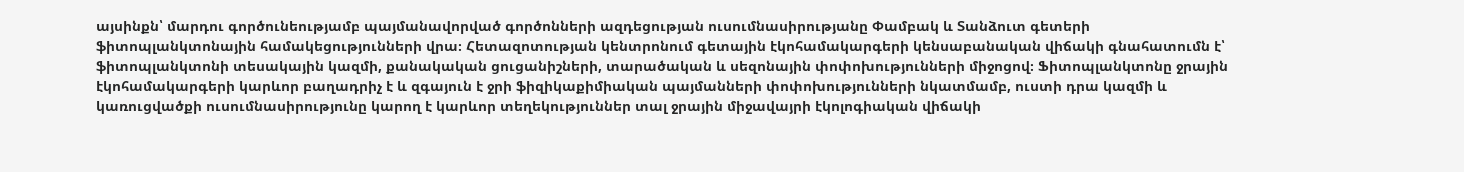այսինքն՝ մարդու գործունեությամբ պայմանավորված գործոնների ազդեցության ուսումնասիրությանը Փամբակ և Տանձուտ գետերի ֆիտոպլանկտոնային համակեցությունների վրա։ Հետազոտության կենտրոնում գետային էկոհամակարգերի կենսաբանական վիճակի գնահատումն է՝ ֆիտոպլանկտոնի տեսակային կազմի, քանակական ցուցանիշների, տարածական և սեզոնային փոփոխությունների միջոցով։ Ֆիտոպլանկտոնը ջրային էկոհամակարգերի կարևոր բաղադրիչ է և զգայուն է ջրի ֆիզիկաքիմիական պայմանների փոփոխությունների նկատմամբ, ուստի դրա կազմի և կառուցվածքի ուսումնասիրությունը կարող է կարևոր տեղեկություններ տալ ջրային միջավայրի էկոլոգիական վիճակի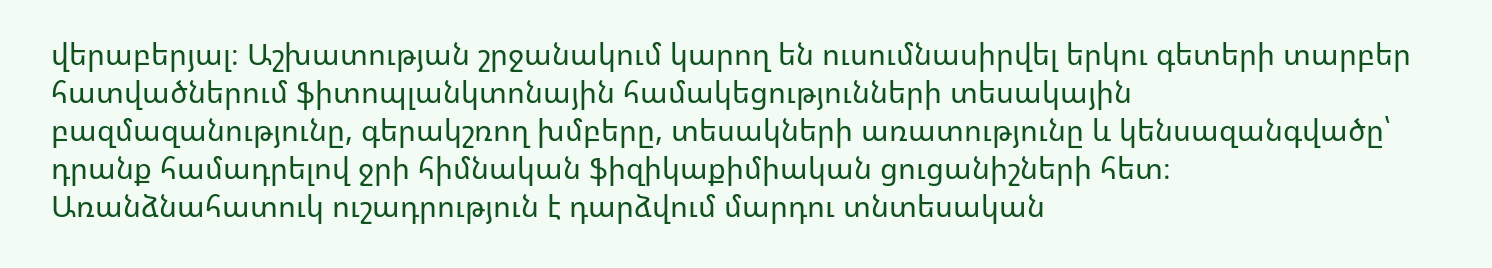վերաբերյալ։ Աշխատության շրջանակում կարող են ուսումնասիրվել երկու գետերի տարբեր հատվածներում ֆիտոպլանկտոնային համակեցությունների տեսակային բազմազանությունը, գերակշռող խմբերը, տեսակների առատությունը և կենսազանգվածը՝ դրանք համադրելով ջրի հիմնական ֆիզիկաքիմիական ցուցանիշների հետ։ Առանձնահատուկ ուշադրություն է դարձվում մարդու տնտեսական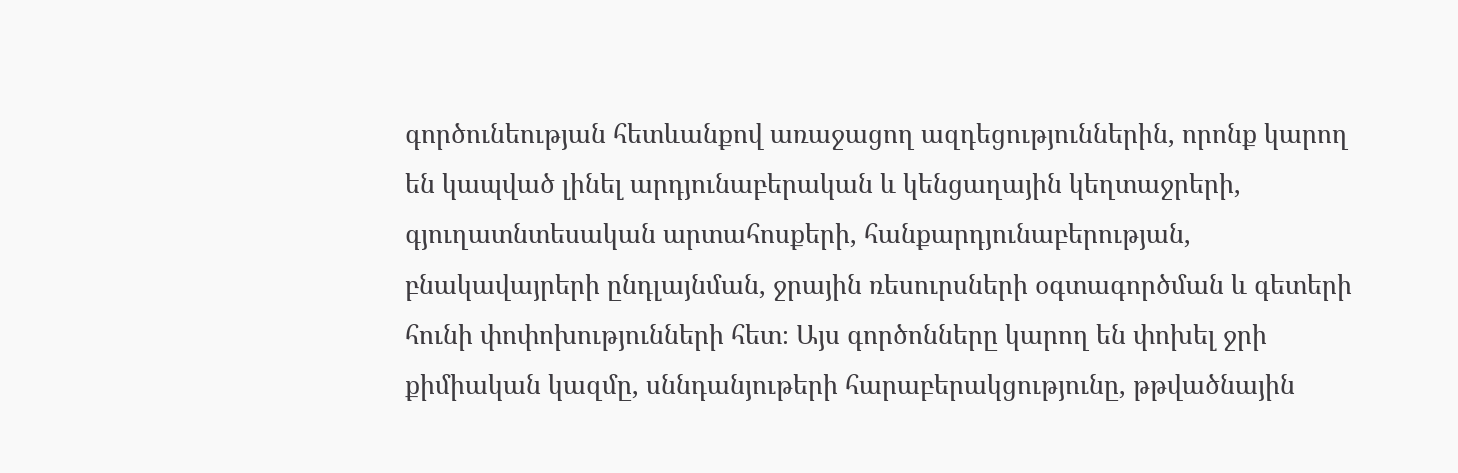գործունեության հետևանքով առաջացող ազդեցություններին, որոնք կարող են կապված լինել արդյունաբերական և կենցաղային կեղտաջրերի, գյուղատնտեսական արտահոսքերի, հանքարդյունաբերության, բնակավայրերի ընդլայնման, ջրային ռեսուրսների օգտագործման և գետերի հունի փոփոխությունների հետ։ Այս գործոնները կարող են փոխել ջրի քիմիական կազմը, սննդանյութերի հարաբերակցությունը, թթվածնային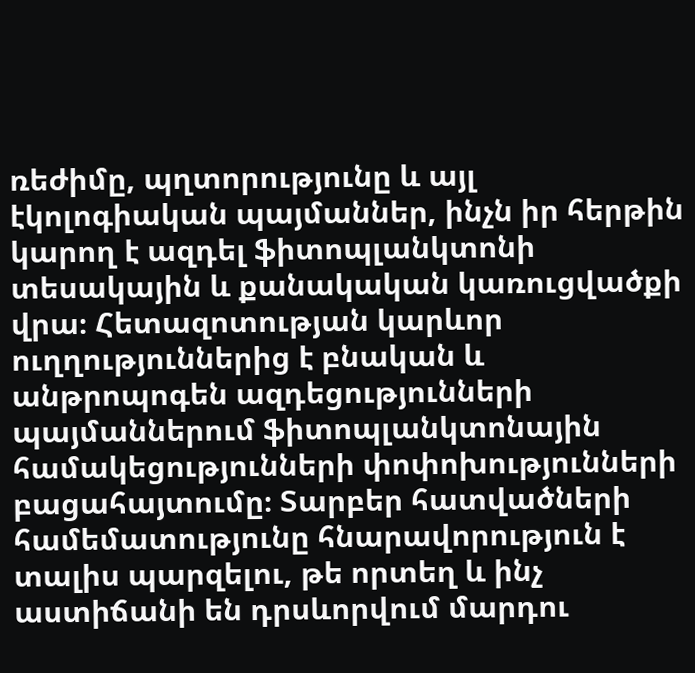ռեժիմը, պղտորությունը և այլ էկոլոգիական պայմաններ, ինչն իր հերթին կարող է ազդել ֆիտոպլանկտոնի տեսակային և քանակական կառուցվածքի վրա։ Հետազոտության կարևոր ուղղություններից է բնական և անթրոպոգեն ազդեցությունների պայմաններում ֆիտոպլանկտոնային համակեցությունների փոփոխությունների բացահայտումը։ Տարբեր հատվածների համեմատությունը հնարավորություն է տալիս պարզելու, թե որտեղ և ինչ աստիճանի են դրսևորվում մարդու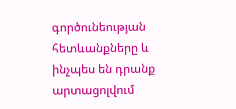գործունեության հետևանքները և ինչպես են դրանք արտացոլվում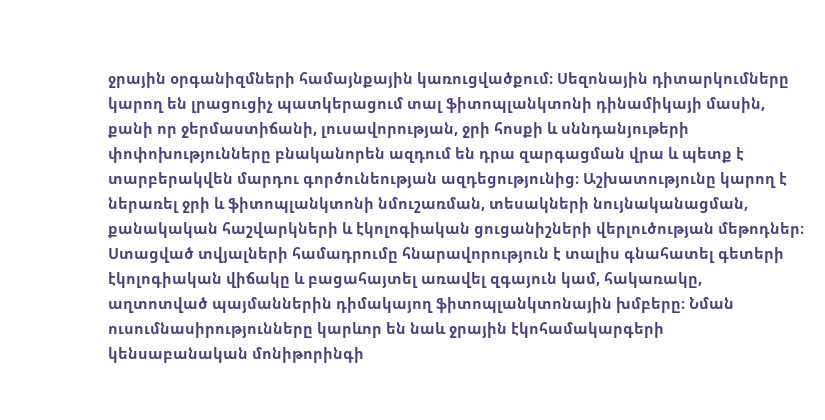ջրային օրգանիզմների համայնքային կառուցվածքում։ Սեզոնային դիտարկումները կարող են լրացուցիչ պատկերացում տալ ֆիտոպլանկտոնի դինամիկայի մասին, քանի որ ջերմաստիճանի, լուսավորության, ջրի հոսքի և սննդանյութերի փոփոխությունները բնականորեն ազդում են դրա զարգացման վրա և պետք է տարբերակվեն մարդու գործունեության ազդեցությունից։ Աշխատությունը կարող է ներառել ջրի և ֆիտոպլանկտոնի նմուշառման, տեսակների նույնականացման, քանակական հաշվարկների և էկոլոգիական ցուցանիշների վերլուծության մեթոդներ։ Ստացված տվյալների համադրումը հնարավորություն է տալիս գնահատել գետերի էկոլոգիական վիճակը և բացահայտել առավել զգայուն կամ, հակառակը, աղտոտված պայմաններին դիմակայող ֆիտոպլանկտոնային խմբերը։ Նման ուսումնասիրությունները կարևոր են նաև ջրային էկոհամակարգերի կենսաբանական մոնիթորինգի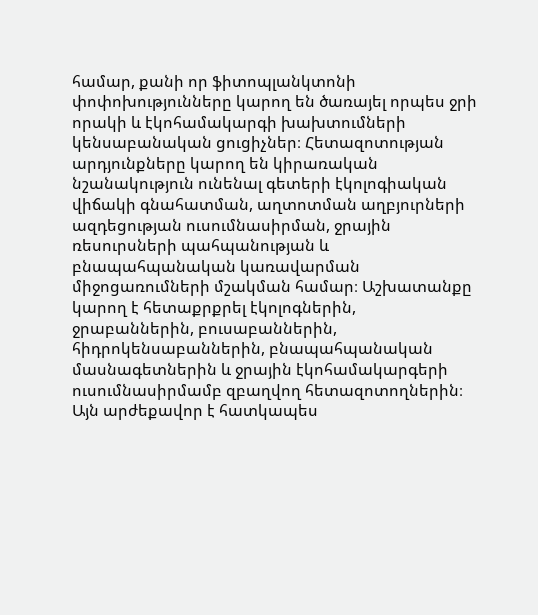համար, քանի որ ֆիտոպլանկտոնի փոփոխությունները կարող են ծառայել որպես ջրի որակի և էկոհամակարգի խախտումների կենսաբանական ցուցիչներ։ Հետազոտության արդյունքները կարող են կիրառական նշանակություն ունենալ գետերի էկոլոգիական վիճակի գնահատման, աղտոտման աղբյուրների ազդեցության ուսումնասիրման, ջրային ռեսուրսների պահպանության և բնապահպանական կառավարման միջոցառումների մշակման համար։ Աշխատանքը կարող է հետաքրքրել էկոլոգներին, ջրաբաններին, բուսաբաններին, հիդրոկենսաբաններին, բնապահպանական մասնագետներին և ջրային էկոհամակարգերի ուսումնասիրմամբ զբաղվող հետազոտողներին։ Այն արժեքավոր է հատկապես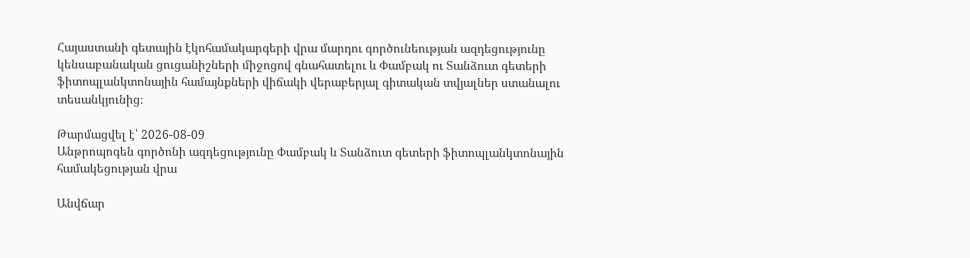Հայաստանի գետային էկոհամակարգերի վրա մարդու գործունեության ազդեցությունը կենսաբանական ցուցանիշների միջոցով գնահատելու և Փամբակ ու Տանձուտ գետերի ֆիտոպլանկտոնային համայնքների վիճակի վերաբերյալ գիտական տվյալներ ստանալու տեսանկյունից։

Թարմացվել է՝ 2026-08-09
Անթրոպոգեն գործոնի ազդեցությունը Փամբակ և Տանձուտ գետերի ֆիտոպլանկտոնային համակեցության վրա

Անվճար